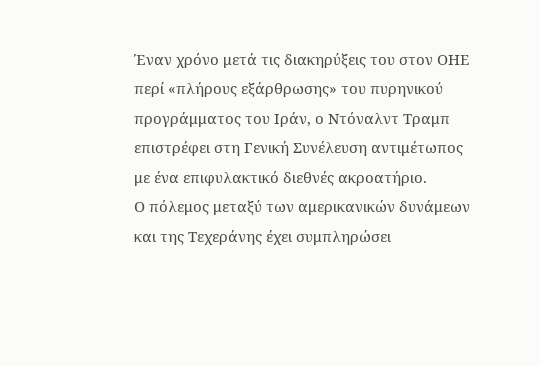Έναν χρόνο μετά τις διακηρύξεις του στον ΟΗΕ περί «πλήρους εξάρθρωσης» του πυρηνικού προγράμματος του Ιράν, ο Ντόναλντ Τραμπ επιστρέφει στη Γενική Συνέλευση αντιμέτωπος με ένα επιφυλακτικό διεθνές ακροατήριο.
Ο πόλεμος μεταξύ των αμερικανικών δυνάμεων και της Τεχεράνης έχει συμπληρώσει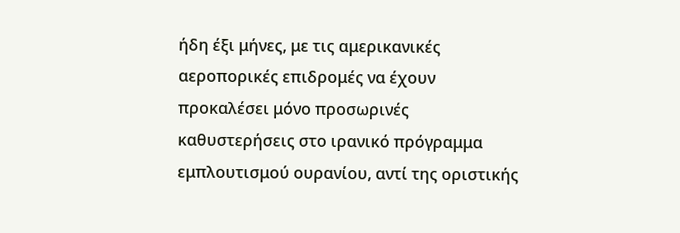ήδη έξι μήνες, με τις αμερικανικές αεροπορικές επιδρομές να έχουν προκαλέσει μόνο προσωρινές καθυστερήσεις στο ιρανικό πρόγραμμα εμπλουτισμού ουρανίου, αντί της οριστικής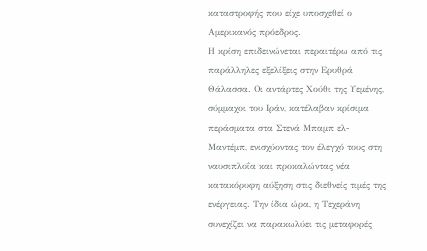καταστροφής που είχε υποσχεθεί ο Αμερικανός πρόεδρος.
Η κρίση επιδεινώνεται περαιτέρω από τις παράλληλες εξελίξεις στην Ερυθρά Θάλασσα. Οι αντάρτες Χούθι της Υεμένης, σύμμαχοι του Ιράν, κατέλαβαν κρίσιμα περάσματα στα Στενά Μπαμπ ελ-Μαντέμπ, ενισχύοντας τον έλεγχό τους στη ναυσιπλοΐα και προκαλώντας νέα κατακόρυφη αύξηση στις διεθνείς τιμές της ενέργειας. Την ίδια ώρα, η Τεχεράνη συνεχίζει να παρακωλύει τις μεταφορές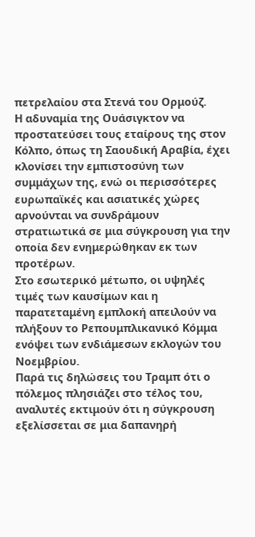πετρελαίου στα Στενά του Ορμούζ.
Η αδυναμία της Ουάσιγκτον να προστατεύσει τους εταίρους της στον Κόλπο, όπως τη Σαουδική Αραβία, έχει κλονίσει την εμπιστοσύνη των συμμάχων της, ενώ οι περισσότερες ευρωπαϊκές και ασιατικές χώρες αρνούνται να συνδράμουν στρατιωτικά σε μια σύγκρουση για την οποία δεν ενημερώθηκαν εκ των προτέρων.
Στο εσωτερικό μέτωπο, οι υψηλές τιμές των καυσίμων και η παρατεταμένη εμπλοκή απειλούν να πλήξουν το Ρεπουμπλικανικό Κόμμα ενόψει των ενδιάμεσων εκλογών του Νοεμβρίου.
Παρά τις δηλώσεις του Τραμπ ότι ο πόλεμος πλησιάζει στο τέλος του, αναλυτές εκτιμούν ότι η σύγκρουση εξελίσσεται σε μια δαπανηρή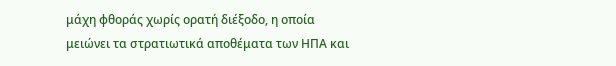μάχη φθοράς χωρίς ορατή διέξοδο, η οποία μειώνει τα στρατιωτικά αποθέματα των ΗΠΑ και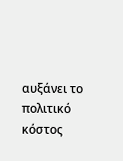αυξάνει το πολιτικό κόστος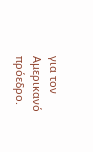για τον Αμερικανό πρόεδρο.